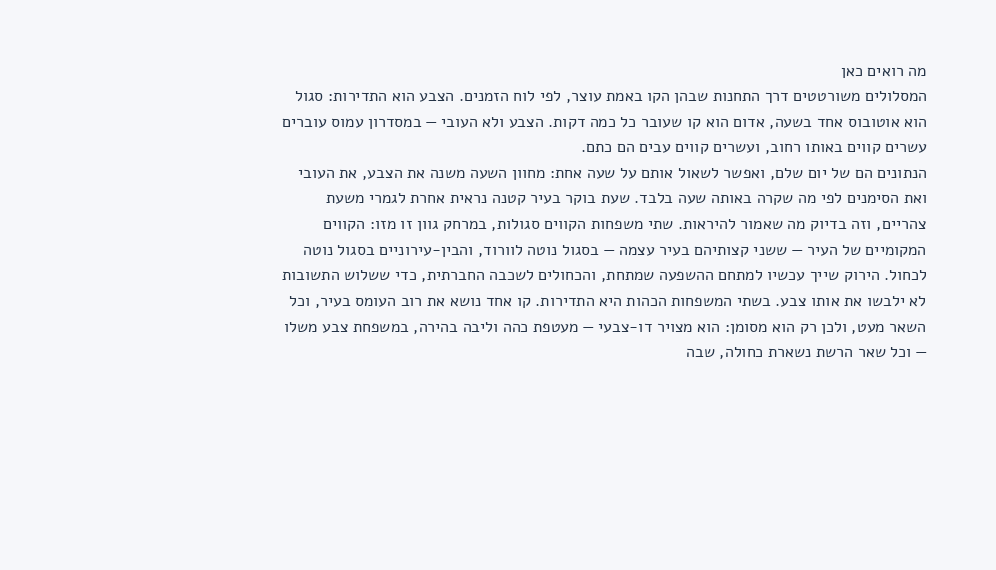מה רואים כאן
המסלולים משורטטים דרך התחנות שבהן הקו באמת עוצר, לפי לוח הזמנים. הצבע הוא התדירות: סגול הוא אוטובוס אחד בשעה, אדום הוא קו שעובר כל כמה דקות. הצבע ולא העובי — במסדרון עמוס עוברים עשרים קווים באותו רחוב, ועשרים קווים עבים הם כתם.
הנתונים הם של יום שלם, ואפשר לשאול אותם על שעה אחת: מחוון השעה משנה את הצבע, את העובי ואת הסימנים לפי מה שקרה באותה שעה בלבד. שעת בוקר בעיר קטנה נראית אחרת לגמרי משעת צהריים, וזה בדיוק מה שאמור להיראות. שתי משפחות הקווים סגולות, במרחק גוון זו מזו: הקווים המקומיים של העיר — ששני קצותיהם בעיר עצמה — בסגול נוטה לוורוד, והבין-עירוניים בסגול נוטה לכחול. הירוק שייך עכשיו למתחם ההשפעה שמתחת, והכחולים לשכבה החברתית, כדי ששלוש התשובות לא ילבשו את אותו צבע. בשתי המשפחות הכהות היא התדירות. קו אחד נושא את רוב העומס בעיר, וכל השאר מעט, ולכן רק הוא מסומן: הוא מצויר דו-צבעי — מעטפת כהה וליבה בהירה, במשפחת צבע משלו — וכל שאר הרשת נשארת כחולה, שבה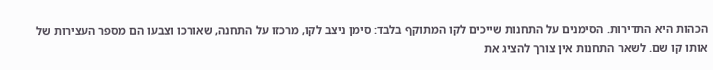הכהות היא התדירות. הסימנים על התחנות שייכים לקו המתוקף בלבד: סימן ניצב לקו, מרכזו על התחנה, שאורכו וצבעו הם מספר העצירות של אותו קו שם. לשאר התחנות אין צורך להציג את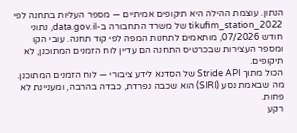הנתון. עוצמת ההילה היא תיקופים אמיתיים — מספר העליות בתחנה לפי tikufim_station_2022 של משרד התחבורה ב-data.gov.il, נתוני חודש 07/2026, מותאמים לתחנות המפה לפי קוד תחנה. עובי הקו ומספר העצירות שבכרטיס התחנה הם עדיין לוח הזמנים המתוכנן, לא תיקופים.
הכול מתוך Stride API של הסדנא לידע ציבורי — לוח הזמנים המתוכנן. מה שבאמת נסע (SIRI) הוא שכבה נפרדת, כבדה בהרבה, ומעניינת לא פחות.
רקע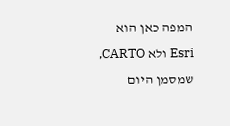המפה כאן הוא Esri ולא CARTO, שמסמן היום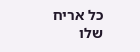כל אריח שלו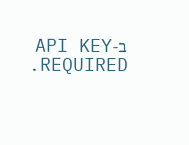ב-API KEY REQUIRED.